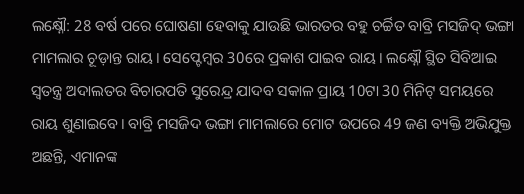ଲକ୍ଷ୍ନୌ: 28 ବର୍ଷ ପରେ ଘୋଷଣା ହେବାକୁ ଯାଉଛି ଭାରତର ବହୁ ଚର୍ଚ୍ଚିତ ବାବ୍ରି ମସଜିଦ୍ ଭଙ୍ଗା ମାମଲାର ଚୂଡ଼ାନ୍ତ ରାୟ। ସେପ୍ଟେମ୍ବର 30ରେ ପ୍ରକାଶ ପାଇବ ରାୟ। ଲକ୍ଷ୍ନୌ ସ୍ଥିତ ସିବିଆଇ ସ୍ବତନ୍ତ୍ର ଅଦାଲତର ବିଚାରପତି ସୁରେନ୍ଦ୍ର ଯାଦବ ସକାଳ ପ୍ରାୟ 10ଟା 30 ମିନିଟ୍ ସମୟରେ ରାୟ ଶୁଣାଇବେ। ବାବ୍ରି ମସଜିଦ ଭଙ୍ଗା ମାମଲାରେ ମୋଟ ଉପରେ 49 ଜଣ ବ୍ୟକ୍ତି ଅଭିଯୁକ୍ତ ଅଛନ୍ତି, ଏମାନଙ୍କ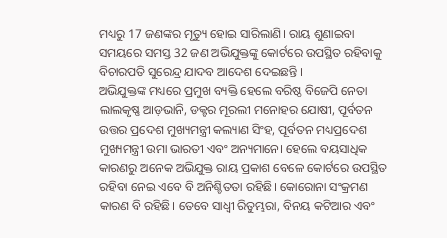ମଧ୍ୟରୁ 17 ଜଣଙ୍କର ମୃତ୍ୟୁ ହୋଇ ସାରିଲାଣି। ରାୟ ଶୁଣାଇବା ସମୟରେ ସମସ୍ତ 32 ଜଣ ଅଭିଯୁକ୍ତଙ୍କୁ କୋର୍ଟରେ ଉପସ୍ଥିତ ରହିବାକୁ ବିଚାରପତି ସୁରେନ୍ଦ୍ର ଯାଦବ ଆଦେଶ ଦେଇଛନ୍ତି ।
ଅଭିଯୁକ୍ତଙ୍କ ମଧ୍ୟରେ ପ୍ରମୁଖ ବ୍ୟକ୍ତି ହେଲେ ବରିଷ୍ଠ ବିଜେପି ନେତା ଲାଲକୃଷ୍ଣ ଆଡ଼ଭାନି, ଡକ୍ଟର ମୂରଲୀ ମନୋହର ଯୋଷୀ, ପୂର୍ବତନ ଉତ୍ତର ପ୍ରଦେଶ ମୁଖ୍ୟମନ୍ତ୍ରୀ କଲ୍ୟାଣ ସିଂହ, ପୂର୍ବତନ ମଧ୍ୟପ୍ରଦେଶ ମୁଖ୍ୟମନ୍ତ୍ରୀ ଉମା ଭାରତୀ ଏବଂ ଅନ୍ୟମାନେ। ହେଲେ ବୟସାଧିକ କାରଣରୁ ଅନେକ ଅଭିଯୁକ୍ତ ରାୟ ପ୍ରକାଶ ବେଳେ କୋର୍ଟରେ ଉପସ୍ଥିତ ରହିବା ନେଇ ଏବେ ବି ଅନିଶ୍ଚିତତା ରହିଛି। କୋରୋନା ସଂକ୍ରମଣ କାରଣ ବି ରହିଛି। ତେବେ ସାଧ୍ବୀ ରିତୁମ୍ଭରା, ବିନୟ କଟିଆର ଏବଂ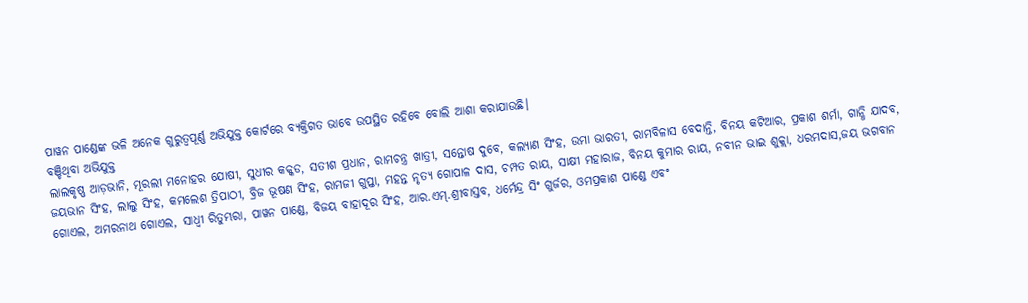ପାୱନ ପାଣ୍ଡେଙ୍କ ଭଳି ଅନେକ ଗୁରୁତ୍ବପୂର୍ଣ୍ଣ ଅଭିଯୁକ୍ତ କୋର୍ଟରେ ବ୍ୟକ୍ତିଗତ ଭାବେ ଉପସ୍ଥିତ ରହିବେ ବୋଲି ଆଶା କରାଯାଉଛି।
ବଞ୍ଚିଥିବା ଅଭିଯୁକ୍ତ
ଲାଲକୃଷ୍ଣ ଆଡ଼ଭାନି, ମୂରଲୀ ମନୋହର ଯୋଷୀ, ସୁଧୀର କକ୍କଡ, ସତୀଶ ପ୍ରଧାନ, ରାମଚନ୍ତ୍ର ଖାତ୍ରୀ, ସନ୍ତୋଷ ଦୁବେ, କଲ୍ୟାଣ ସିଂହ, ଉମା ଭାରତୀ, ରାମବିଳାସ ବେଦାନ୍ତି, ବିନୟ କଟିଆର, ପ୍ରକାଶ ଶର୍ମା, ଗାନ୍ଧି ଯାଦବ, ଜୟଭାନ ସିଂହ, ଲାଲୁ ସିଂହ, କମଲେଶ ତ୍ରିପାଠୀ, ବ୍ରିଜ ଭୂଷଣ ସିଂହ, ରାମଜୀ ଗୁପ୍ତା, ମହନ୍ତ ନୃତ୍ୟ ଗୋପାଳ ଦାସ, ଚମ୍ପତ ରାୟ, ସାକ୍ଷୀ ମହାରାଜ, ବିନୟ କୁମାର ରାୟ, ନବୀନ ଭାଇ ଶୁକ୍ଲା, ଧରମଦାସ,ଜୟ ଭଗବାନ ଗୋଏଲ, ଅମରନାଥ ଗୋଏଲ, ସାଧ୍ବୀ ରିତୁମ୍ଭରା, ପାୱନ ପାଣ୍ଡେ, ବିଜୟ ବାହାଦୂର ସିଂହ, ଆର.ଏମ୍.ଶ୍ରୀବାସ୍ତବ, ଧର୍ମେନ୍ଦ୍ର ସିଂ ଗୁର୍ଜର, ଓମପ୍ରକାଶ ପାଣ୍ଡେ ଏବଂ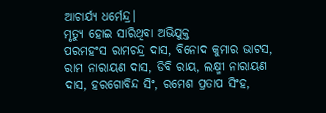ଆଚାର୍ଯ୍ୟ ଧର୍ମେନ୍ଦ୍ର।
ମୃତ୍ୟୁ ହୋଇ ସାରିଥିବା ଅଭିଯୁକ୍ତ
ପରମହଂସ ରାମଚନ୍ଦ୍ର ଦାସ, ବିନୋଦ କୁମାର ଭାଟସ, ରାମ ନାରାୟଣ ଦାସ, ଡିବି ରାୟ, ଲକ୍ଷ୍ମୀ ନାରାୟଣ ଦାସ, ହରଗୋବିନ୍ଦ ସିଂ, ରମେଶ ପ୍ରତାପ ସିଂହ,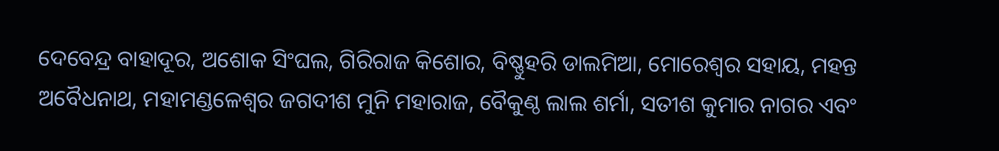ଦେବେନ୍ଦ୍ର ବାହାଦୂର, ଅଶୋକ ସିଂଘଲ, ଗିରିରାଜ କିଶୋର, ବିଷ୍ଣୁହରି ଡାଲମିଆ, ମୋରେଶ୍ବର ସହାୟ, ମହନ୍ତ ଅବୈଧନାଥ, ମହାମଣ୍ଡଳେଶ୍ବର ଜଗଦୀଶ ମୁନି ମହାରାଜ, ବୈକୁଣ୍ଠ ଲାଲ ଶର୍ମା, ସତୀଶ କୁମାର ନାଗର ଏବଂ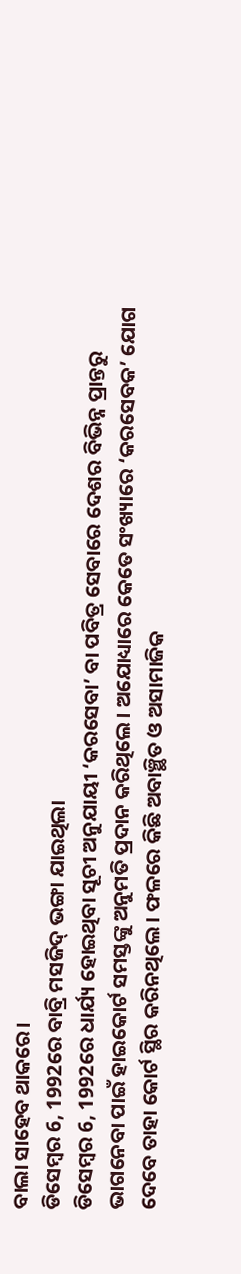ବାଲା ସାହେବ ଥାକରେ।
ଡିସେମ୍ବର 6, 1992ରେ ବାବ୍ରି ମସଜିଦ୍ ଭଙ୍ଗା ଯାଇଥିଲା
ଡିସେମ୍ବର 6, 1992ରେ ଧାର୍ଯ୍ୟ ହୋଇଥିବା ସୂଚୀ ଅନୁଯାୟୀ ‘କରସେବା’ ବା ପବିତ୍ର ସେବାରେ ଦେଶର ବିଭିନ୍ନ ପ୍ରାନ୍ତରୁ ଭାଗନେବା ପାଇଁ ହାଇକୋର୍ଟ ସମସ୍ତଙ୍କୁ ଅନୁମତି ପ୍ରଦାନ କରିଥିଲେ। ଅଯୋଧ୍ୟାରେ କେତେ ସଂଖ୍ୟାରେ ‘କରସେବକ’ ଯୋଗ ଦେବେ ତାହା କୋର୍ଟ ସ୍ଥିର କରିନଥିଲେ। ଫଳରେ କିଛି ଅବାଞ୍ଛିତ ଓ ଅସାମାଜିକ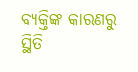ବ୍ୟକ୍ତିଙ୍କ କାରଣରୁ ସ୍ଥିତି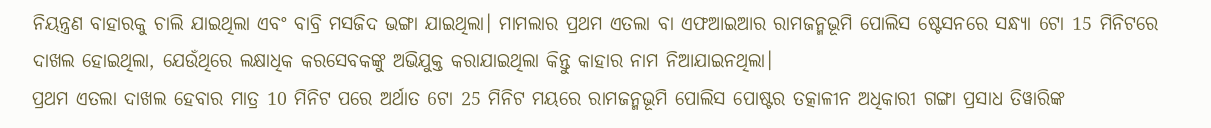ନିୟନ୍ତ୍ରଣ ବାହାରକୁ ଚାଲି ଯାଇଥିଲା ଏବଂ ବାବ୍ରି ମସଜିଦ ଭଙ୍ଗା ଯାଇଥିଲା। ମାମଲାର ପ୍ରଥମ ଏତଲା ବା ଏଫଆଇଆର ରାମଜନ୍ମଭୂମି ପୋଲିସ ଷ୍ଟେସନରେ ସନ୍ଧ୍ୟା 6ଟା 15 ମିନିଟରେ ଦାଖଲ ହୋଇଥିଲା, ଯେଉଁଥିରେ ଲକ୍ଷାଧିକ କରସେବକଙ୍କୁ ଅଭିଯୁକ୍ତ କରାଯାଇଥିଲା କିନ୍ତୁ କାହାର ନାମ ନିଆଯାଇନଥିଲା।
ପ୍ରଥମ ଏତଲା ଦାଖଲ ହେବାର ମାତ୍ର 10 ମିନିଟ ପରେ ଅର୍ଥାତ 6ଟା 25 ମିନିଟ ମୟରେ ରାମଜନ୍ମଭୂମି ପୋଲିସ ପୋଷ୍ଟର ତତ୍କାଳୀନ ଅଧିକାରୀ ଗଙ୍ଗା ପ୍ରସାଧ ତିୱାରିଙ୍କ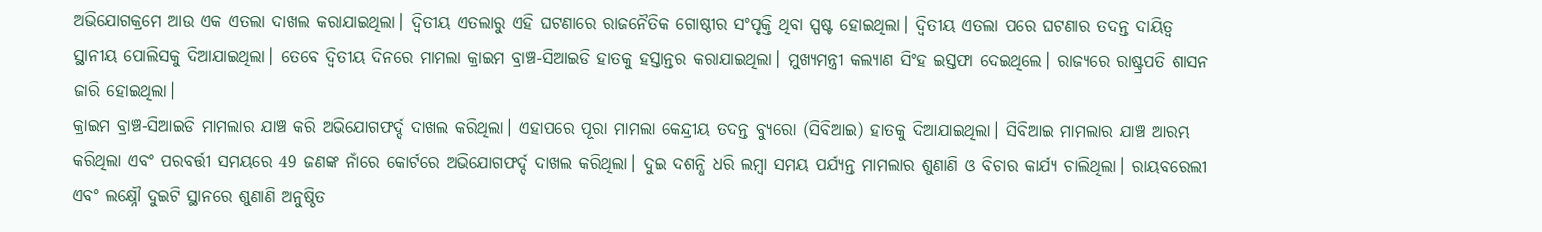ଅଭିଯୋଗକ୍ରମେ ଆଉ ଏକ ଏତଲା ଦାଖଲ କରାଯାଇଥିଲା। ଦ୍ବିତୀୟ ଏତଲାରୁ ଏହି ଘଟଣାରେ ରାଜନୈତିକ ଗୋଷ୍ଠୀର ସଂପୃକ୍ତି ଥିବା ସ୍ପଷ୍ଟ ହୋଇଥିଲା। ଦ୍ବିତୀୟ ଏତଲା ପରେ ଘଟଣାର ତଦନ୍ତ ଦାୟିତ୍ବ ସ୍ଥାନୀୟ ପୋଲିସକୁ ଦିଆଯାଇଥିଲା। ତେବେ ଦ୍ବିତୀୟ ଦିନରେ ମାମଲା କ୍ରାଇମ ବ୍ରାଞ୍ଚ-ସିଆଇଡି ହାତକୁ ହସ୍ତାନ୍ତର କରାଯାଇଥିଲା। ମୁଖ୍ୟମନ୍ତ୍ରୀ କଲ୍ୟାଣ ସିଂହ ଇସ୍ତଫା ଦେଇଥିଲେ। ରାଜ୍ୟରେ ରାଷ୍ଟ୍ରପତି ଶାସନ ଜାରି ହୋଇଥିଲା।
କ୍ରାଇମ ବ୍ରାଞ୍ଚ-ସିଆଇଡି ମାମଲାର ଯାଞ୍ଚ କରି ଅଭିଯୋଗଫର୍ଦ୍ଦ ଦାଖଲ କରିଥିଲା। ଏହାପରେ ପୂରା ମାମଲା କେନ୍ଦ୍ରୀୟ ତଦନ୍ତ ବ୍ୟୁରୋ (ସିବିଆଇ) ହାତକୁ ଦିଆଯାଇଥିଲା। ସିବିଆଇ ମାମଲାର ଯାଞ୍ଚ ଆରମ୍ଭ କରିଥିଲା ଏବଂ ପରବର୍ତ୍ତୀ ସମୟରେ 49 ଜଣଙ୍କ ନାଁରେ କୋର୍ଟରେ ଅଭିଯୋଗଫର୍ଦ୍ଦ ଦାଖଲ କରିଥିଲା। ଦୁଇ ଦଶନ୍ଧି ଧରି ଲମ୍ବା ସମୟ ପର୍ଯ୍ୟନ୍ତ ମାମଲାର ଶୁଣାଣି ଓ ବିଚାର କାର୍ଯ୍ୟ ଚାଲିଥିଲା। ରାୟବରେଲୀ ଏବଂ ଲକ୍ଷ୍ନୌ ଦୁଇଟି ସ୍ଥାନରେ ଶୁଣାଣି ଅନୁଷ୍ଠିତ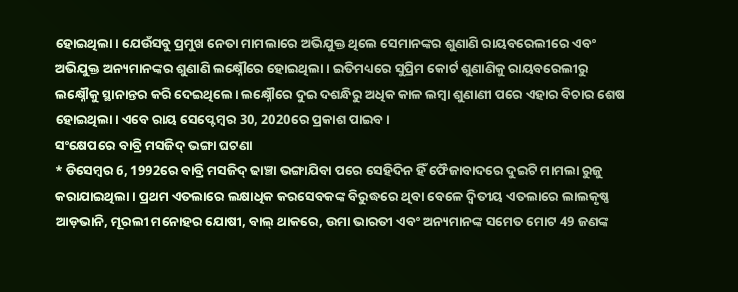ହୋଇଥିଲା। ଯେଉଁସବୁ ପ୍ରମୁଖ ନେତା ମାମଲାରେ ଅଭିଯୁକ୍ତ ଥିଲେ ସେମାନଙ୍କର ଶୁଣାଣି ରାୟବରେଲୀରେ ଏବଂ ଅଭିଯୁକ୍ତ ଅନ୍ୟମାନଙ୍କର ଶୁଣାଣି ଲକ୍ଷ୍ନୌରେ ହୋଇଥିଲା। ଇତିମଧ୍ୟରେ ସୁପ୍ରିମ କୋର୍ଟ ଶୁଣାଣିକୁ ରାୟବରେଲୀରୁ ଲକ୍ଷ୍ନୌକୁ ସ୍ଥାନାନ୍ତର କରି ଦେଇଥିଲେ। ଲକ୍ଷ୍ନୌରେ ଦୁଇ ଦଶନ୍ଧିରୁ ଅଧିକ କାଳ ଲମ୍ବା ଶୁଣାଣୀ ପରେ ଏହାର ବିଚାର ଶେଷ ହୋଇଥିଲା। ଏବେ ରାୟ ସେପ୍ଟେମ୍ବର 30, 2020ରେ ପ୍ରକାଶ ପାଇବ।
ସଂକ୍ଷେପରେ ବାବ୍ରି ମସଜିଦ୍ ଭଙ୍ଗା ଘଟଣା
* ଡିସେମ୍ବର 6, 1992ରେ ବାବ୍ରି ମସଜିଦ୍ ଢାଞ୍ଚା ଭଙ୍ଗାଯିବା ପରେ ସେହିଦିନ ହିଁ ଫୈଜାବାଦରେ ଦୁଇଟି ମାମଲା ରୁଜୁ କରାଯାଇଥିଲା। ପ୍ରଥମ ଏତଲାରେ ଲକ୍ଷାଧିକ କରସେବକଙ୍କ ବିରୁଦ୍ଧରେ ଥିବା ବେଳେ ଦ୍ବିତୀୟ ଏତଲାରେ ଲାଲକୃଷ୍ଣ ଆଡ଼ଭାନି, ମୂରଲୀ ମନୋହର ଯୋଷୀ, ବାଲ୍ ଥାକରେ, ଉମା ଭାରତୀ ଏବଂ ଅନ୍ୟମାନଙ୍କ ସମେତ ମୋଟ 49 ଜଣଙ୍କ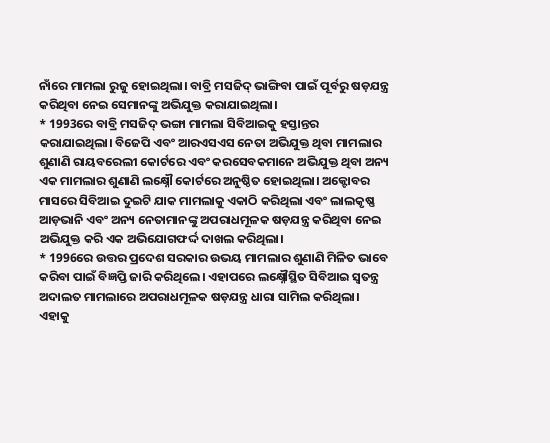ନାଁରେ ମାମଲା ରୁଜୁ ହୋଇଥିଲା। ବାବ୍ରି ମସଜିଦ୍ ଭାଙ୍ଗିବା ପାଇଁ ପୂର୍ବରୁ ଷଡ଼ଯନ୍ତ୍ର କରିଥିବା ନେଇ ସେମାନଙ୍କୁ ଅଭିଯୁକ୍ତ କରାଯାଇଥିଲା।
* 1993ରେ ବାବ୍ରି ମସଜିଦ୍ ଭଙ୍ଗା ମାମଲା ସିବିଆଇକୁ ହସ୍ତାନ୍ତର କରାଯାଇଥିଲା। ବିଜେପି ଏବଂ ଆରଏସଏସ ନେତା ଅଭିଯୁକ୍ତ ଥିବା ମାମଲାର ଶୁଣାଣି ରାୟବରେଲୀ କୋର୍ଟରେ ଏବଂ କରସେବକମାନେ ଅଭିଯୁକ୍ତ ଥିବା ଅନ୍ୟ ଏକ ମାମଲାର ଶୁଣାଣି ଲକ୍ଷ୍ନୌ କୋର୍ଟରେ ଅନୁଷ୍ଠିତ ହୋଇଥିଲା। ଅକ୍ଟୋବର ମାସରେ ସିବିଆଇ ଦୁଇଟି ଯାକ ମାମଲାକୁ ଏକାଠି କରିଥିଲା ଏବଂ ଲାଲକୃଷ୍ଣ ଆଡ଼ଭାନି ଏବଂ ଅନ୍ୟ ନେତାମାନଙ୍କୁ ଅପରାଧମୂଳକ ଷଡ଼ଯନ୍ତ୍ର କରିଥିବା ନେଇ ଅଭିଯୁକ୍ତ କରି ଏକ ଅଭିଯୋଗଫର୍ଦ୍ଦ ଦାଖଲ କରିଥିଲା।
* 1996ରେ ଉତ୍ତର ପ୍ରଦେଶ ସରକାର ଉଭୟ ମାମଲାର ଶୁଣାଣି ମିଳିତ ଭାବେ କରିବା ପାଇଁ ବିଜ୍ଞପ୍ତି ଜାରି କରିଥିଲେ। ଏହାପରେ ଲକ୍ଷ୍ନୌସ୍ଥିତ ସିବିଆଇ ସ୍ବତନ୍ତ୍ର ଅଦାଲତ ମାମଲାରେ ଅପରାଧମୂଳକ ଷଡ଼ଯନ୍ତ୍ର ଧାରା ସାମିଲ କରିଥିଲା। ଏହାକୁ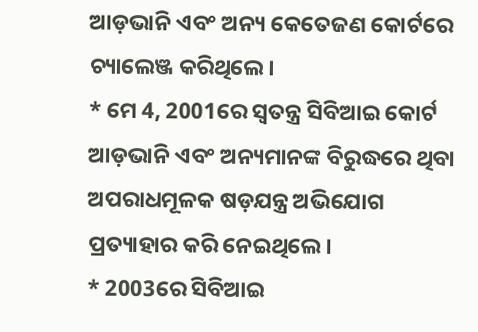ଆଡ଼ଭାନି ଏବଂ ଅନ୍ୟ କେତେଜଣ କୋର୍ଟରେ ଚ୍ୟାଲେଞ୍ଜ କରିଥିଲେ।
* ମେ 4, 2001ରେ ସ୍ବତନ୍ତ୍ର ସିବିଆଇ କୋର୍ଟ ଆଡ଼ଭାନି ଏବଂ ଅନ୍ୟମାନଙ୍କ ବିରୁଦ୍ଧରେ ଥିବା ଅପରାଧମୂଳକ ଷଡ଼ଯନ୍ତ୍ର ଅଭିଯୋଗ ପ୍ରତ୍ୟାହାର କରି ନେଇଥିଲେ।
* 2003ରେ ସିବିଆଇ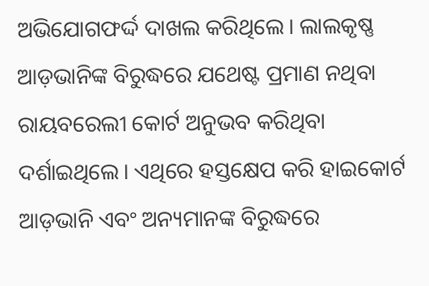ଅଭିଯୋଗଫର୍ଦ୍ଦ ଦାଖଲ କରିଥିଲେ। ଲାଲକୃଷ୍ଣ ଆଡ଼ଭାନିଙ୍କ ବିରୁଦ୍ଧରେ ଯଥେଷ୍ଟ ପ୍ରମାଣ ନଥିବା ରାୟବରେଲୀ କୋର୍ଟ ଅନୁଭବ କରିଥିବା ଦର୍ଶାଇଥିଲେ। ଏଥିରେ ହସ୍ତକ୍ଷେପ କରି ହାଇକୋର୍ଟ ଆଡ଼ଭାନି ଏବଂ ଅନ୍ୟମାନଙ୍କ ବିରୁଦ୍ଧରେ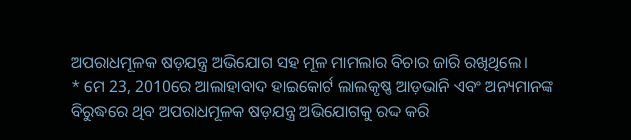ଅପରାଧମୂଳକ ଷଡ଼ଯନ୍ତ୍ର ଅଭିଯୋଗ ସହ ମୂଳ ମାମଲାର ବିଚାର ଜାରି ରଖିଥିଲେ।
* ମେ 23, 2010ରେ ଆଲାହାବାଦ ହାଇକୋର୍ଟ ଲାଲକୃଷ୍ଣ ଆଡ଼ଭାନି ଏବଂ ଅନ୍ୟମାନଙ୍କ ବିରୁଦ୍ଧରେ ଥିବ ଅପରାଧମୂଳକ ଷଡ଼ଯନ୍ତ୍ର ଅଭିଯୋଗକୁ ରଦ୍ଦ କରି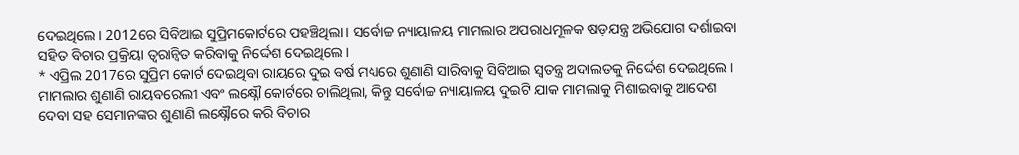ଦେଇଥିଲେ। 2012ରେ ସିବିଆଇ ସୁପ୍ରିମକୋର୍ଟରେ ପହଞ୍ଚିଥିଲା। ସର୍ବୋଚ୍ଚ ନ୍ୟାୟାଳୟ ମାମଲାର ଅପରାଧମୂଳକ ଷଡ଼ଯନ୍ତ୍ର ଅଭିଯୋଗ ଦର୍ଶାଇବା ସହିତ ବିଚାର ପ୍ରକ୍ରିୟା ତ୍ବରାନ୍ବିତ କରିବାକୁ ନିର୍ଦ୍ଦେଶ ଦେଇଥିଲେ।
* ଏପ୍ରିଲ 2017ରେ ସୁପ୍ରିମ କୋର୍ଟ ଦେଇଥିବା ରାୟରେ ଦୁଇ ବର୍ଷ ମଧ୍ୟରେ ଶୁଣାଣି ସାରିବାକୁ ସିବିଆଇ ସ୍ବତନ୍ତ୍ର ଅଦାଲତକୁ ନିର୍ଦ୍ଦେଶ ଦେଇଥିଲେ। ମାମଲାର ଶୁଣାଣି ରାୟବରେଲୀ ଏବଂ ଲକ୍ଷ୍ନୌ କୋର୍ଟରେ ଚାଲିଥିଲା, କିନ୍ତୁ ସର୍ବୋଚ୍ଚ ନ୍ୟାୟାଳୟ ଦୁଇଟି ଯାକ ମାମଲାକୁ ମିଶାଇବାକୁ ଆଦେଶ ଦେବା ସହ ସେମାନଙ୍କର ଶୁଣାଣି ଲକ୍ଷ୍ନୌରେ କରି ବିଚାର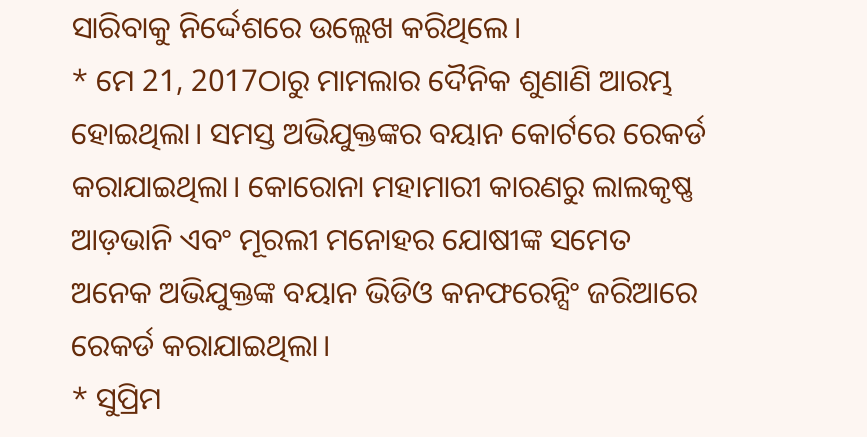ସାରିବାକୁ ନିର୍ଦ୍ଦେଶରେ ଉଲ୍ଲେଖ କରିଥିଲେ।
* ମେ 21, 2017ଠାରୁ ମାମଲାର ଦୈନିକ ଶୁଣାଣି ଆରମ୍ଭ ହୋଇଥିଲା। ସମସ୍ତ ଅଭିଯୁକ୍ତଙ୍କର ବୟାନ କୋର୍ଟରେ ରେକର୍ଡ କରାଯାଇଥିଲା। କୋରୋନା ମହାମାରୀ କାରଣରୁ ଲାଲକୃଷ୍ଣ ଆଡ଼ଭାନି ଏବଂ ମୂରଲୀ ମନୋହର ଯୋଷୀଙ୍କ ସମେତ ଅନେକ ଅଭିଯୁକ୍ତଙ୍କ ବୟାନ ଭିଡିଓ କନଫରେନ୍ସିଂ ଜରିଆରେ ରେକର୍ଡ କରାଯାଇଥିଲା।
* ସୁପ୍ରିମ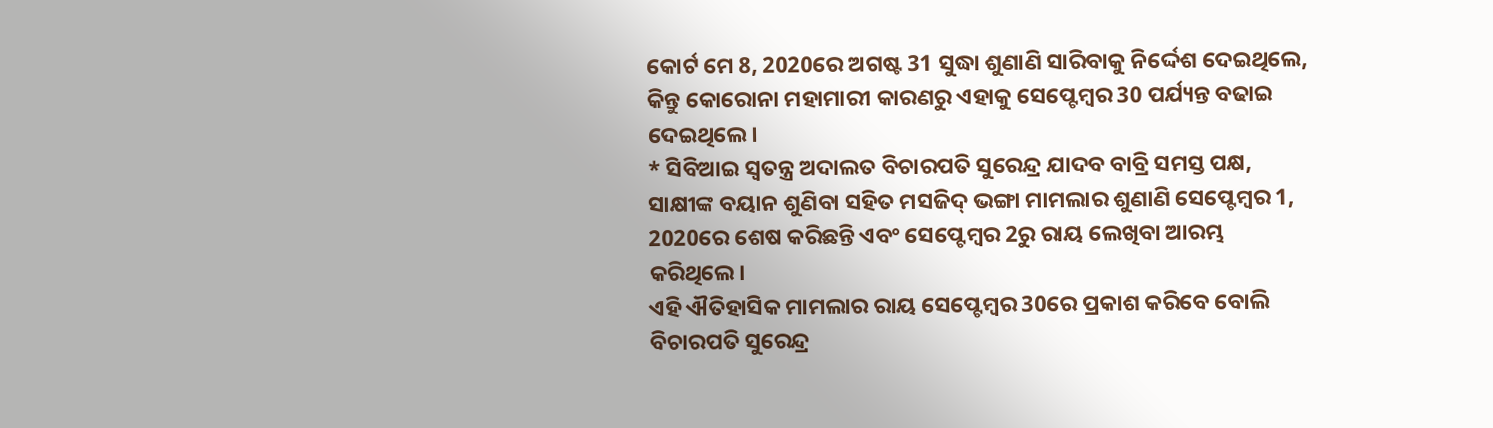କୋର୍ଟ ମେ 8, 2020ରେ ଅଗଷ୍ଟ 31 ସୁଦ୍ଧା ଶୁଣାଣି ସାରିବାକୁ ନିର୍ଦ୍ଦେଶ ଦେଇଥିଲେ, କିନ୍ତୁ କୋରୋନା ମହାମାରୀ କାରଣରୁ ଏହାକୁ ସେପ୍ଟେମ୍ବର 30 ପର୍ଯ୍ୟନ୍ତ ବଢାଇ ଦେଇଥିଲେ।
* ସିବିଆଇ ସ୍ବତନ୍ତ୍ର ଅଦାଲତ ବିଚାରପତି ସୁରେନ୍ଦ୍ର ଯାଦବ ବାବ୍ରି ସମସ୍ତ ପକ୍ଷ, ସାକ୍ଷୀଙ୍କ ବୟାନ ଶୁଣିବା ସହିତ ମସଜିଦ୍ ଭଙ୍ଗା ମାମଲାର ଶୁଣାଣି ସେପ୍ଟେମ୍ବର 1, 2020ରେ ଶେଷ କରିଛନ୍ତି ଏବଂ ସେପ୍ଟେମ୍ବର 2ରୁ ରାୟ ଲେଖିବା ଆରମ୍ଭ କରିଥିଲେ।
ଏହି ଐତିହାସିକ ମାମଲାର ରାୟ ସେପ୍ଟେମ୍ବର 30ରେ ପ୍ରକାଶ କରିବେ ବୋଲି ବିଚାରପତି ସୁରେନ୍ଦ୍ର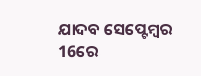ଯାଦବ ସେପ୍ଟେମ୍ବର 16ରେ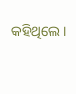କହିଥିଲେ।